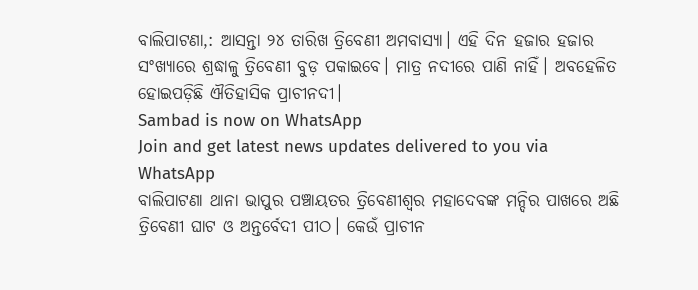ବାଲିପାଟଣା,: ଆସନ୍ତା ୨୪ ତାରିଖ ତ୍ରିବେଣୀ ଅମବାସ୍ୟା। ଏହି ଦିନ ହଜାର ହଜାର ସଂଖ୍ୟାରେ ଶ୍ରଦ୍ଧାଳୁ ତ୍ରିବେଣୀ ବୁଡ଼ ପକାଇବେ। ମାତ୍ର ନଦୀରେ ପାଣି ନାହିଁ। ଅବହେଳିତ ହୋଇପଡ଼ିଛି ଐତିହାସିକ ପ୍ରାଚୀନଦୀ।
Sambad is now on WhatsApp
Join and get latest news updates delivered to you via WhatsApp
ବାଲିପାଟଣା ଥାନା ଭାପୁର ପଞ୍ଚାୟତର ତ୍ରିବେଣୀଶ୍ବର ମହାଦେବଙ୍କ ମନ୍ଦିର ପାଖରେ ଅଛି ତ୍ରିବେଣୀ ଘାଟ ଓ ଅନ୍ତର୍ବେଦୀ ପୀଠ। କେଉଁ ପ୍ରାଚୀନ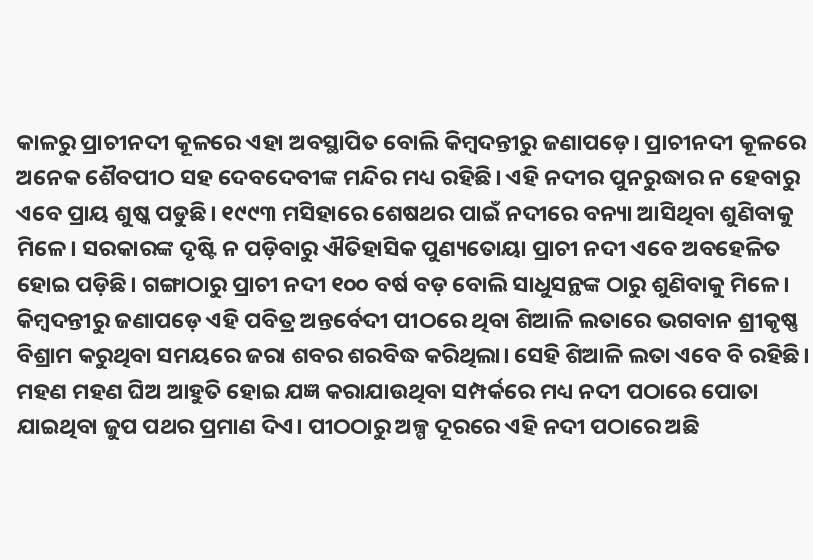କାଳରୁ ପ୍ରାଚୀନଦୀ କୂଳରେ ଏହା ଅବସ୍ଥାପିତ ବୋଲି କିମ୍ବଦନ୍ତୀରୁ ଜଣାପଡ଼େ। ପ୍ରାଚୀନଦୀ କୂଳରେ ଅନେକ ଶୈବପୀଠ ସହ ଦେବଦେବୀଙ୍କ ମନ୍ଦିର ମଧ୍ୟ ରହିଛି। ଏହି ନଦୀର ପୁନରୁଦ୍ଧାର ନ ହେବାରୁ ଏବେ ପ୍ରାୟ ଶୁଷ୍କ ପଡୁଛି। ୧୯୯୩ ମସିହାରେ ଶେଷଥର ପାଇଁ ନଦୀରେ ବନ୍ୟା ଆସିଥିବା ଶୁଣିବାକୁ ମିଳେ। ସରକାରଙ୍କ ଦୃଷ୍ଟି ନ ପଡ଼ିବାରୁ ଐତିହାସିକ ପୁଣ୍ୟତୋୟା ପ୍ରାଚୀ ନଦୀ ଏବେ ଅବହେଳିତ ହୋଇ ପଡ଼ିଛି। ଗଙ୍ଗାଠାରୁ ପ୍ରାଚୀ ନଦୀ ୧୦୦ ବର୍ଷ ବଡ଼ ବୋଲି ସାଧୁସନ୍ଥଙ୍କ ଠାରୁ ଶୁଣିବାକୁ ମିଳେ। କିମ୍ବଦନ୍ତୀରୁ ଜଣାପଡ଼େ ଏହି ପବିତ୍ର ଅନ୍ତର୍ବେଦୀ ପୀଠରେ ଥିବା ଶିଆଳି ଲତାରେ ଭଗବାନ ଶ୍ରୀକୃଷ୍ଣ ବିଶ୍ରାମ କରୁଥିବା ସମୟରେ ଜରା ଶବର ଶରବିଦ୍ଧ କରିଥିଲା। ସେହି ଶିଆଳି ଲତା ଏବେ ବି ରହିଛି। ମହଣ ମହଣ ଘିଅ ଆହୁତି ହୋଇ ଯଜ୍ଞ କରାଯାଉଥିବା ସମ୍ପର୍କରେ ମଧ୍ୟ ନଦୀ ପଠାରେ ପୋତା ଯାଇଥିବା ଜୁପ ପଥର ପ୍ରମାଣ ଦିଏ। ପୀଠଠାରୁ ଅଳ୍ପ ଦୂରରେ ଏହି ନଦୀ ପଠାରେ ଅଛି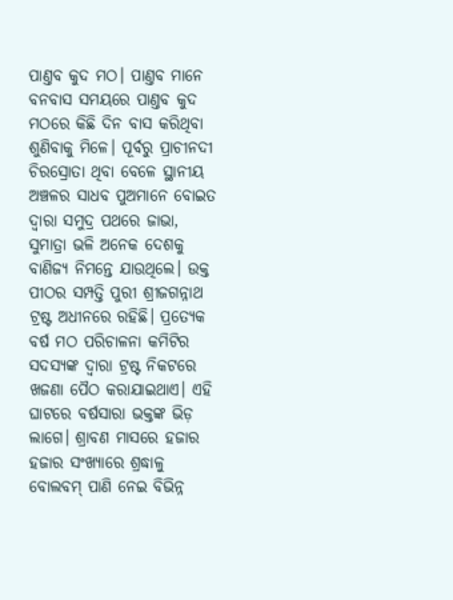ପାଣ୍ତବ କୁଦ ମଠ। ପାଣ୍ତବ ମାନେ ବନବାସ ସମୟରେ ପାଣ୍ତବ କୁଦ ମଠରେ କିଛି ଦିନ ବାସ କରିଥିବା ଶୁଣିବାକୁ ମିଳେ। ପୂର୍ବରୁ ପ୍ରାଚୀନଦୀ ଚିରସ୍ରୋତା ଥିବା ବେଳେ ସ୍ଥାନୀୟ ଅଞ୍ଚଳର ସାଧବ ପୁଅମାନେ ବୋଇତ ଦ୍ବାରା ସମୁଦ୍ର ପଥରେ ଜାଭା, ସୁମାତ୍ରା ଭଳି ଅନେକ ଦେଶକୁ ବାଣିଜ୍ୟ ନିମନ୍ତେ ଯାଉଥିଲେ। ଉକ୍ତ ପୀଠର ସମ୍ପତ୍ତି ପୁରୀ ଶ୍ରୀଜଗନ୍ନାଥ ଟ୍ରଷ୍ଟ ଅଧୀନରେ ରହିଛି। ପ୍ରତ୍ୟେକ ବର୍ଷ ମଠ ପରିଚାଳନା କମିଟିର ସଦସ୍ୟଙ୍କ ଦ୍ବାରା ଟ୍ରଷ୍ଟ ନିକଟରେ ଖଜଣା ପୈଠ କରାଯାଇଥାଏ। ଏହି ଘାଟରେ ବର୍ଷସାରା ଭକ୍ତଙ୍କ ଭିଡ଼ ଲାଗେ। ଶ୍ରାବଣ ମାସରେ ହଜାର ହଜାର ସଂଖ୍ୟାରେ ଶ୍ରଦ୍ଧାଳୁ ବୋଲବମ୍ ପାଣି ନେଇ ବିଭିନ୍ନ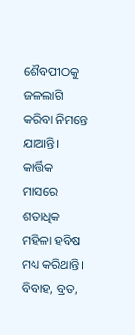ଶୈବପୀଠକୁ ଜଳଲାଗି କରିବା ନିମନ୍ତେ ଯାଆନ୍ତି। କାର୍ତ୍ତିକ ମାସରେ ଶତାଧିକ ମହିଳା ହବିଷ ମଧ୍ୟ କରିଥାନ୍ତି। ବିବାହ, ବ୍ରତ,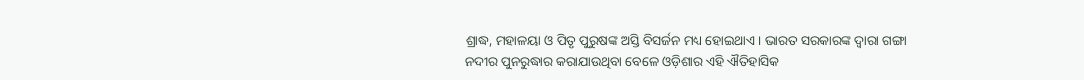ଶ୍ରାଦ୍ଧ, ମହାଳୟା ଓ ପିତୃ ପୁରୁଷଙ୍କ ଅସ୍ତି ବିସର୍ଜନ ମଧ୍ୟ ହୋଇଥାଏ। ଭାରତ ସରକାରଙ୍କ ଦ୍ବାରା ଗଙ୍ଗା ନଦୀର ପୁନରୁଦ୍ଧାର କରାଯାଉଥିବା ବେଳେ ଓଡ଼ିଶାର ଏହି ଐତିହାସିକ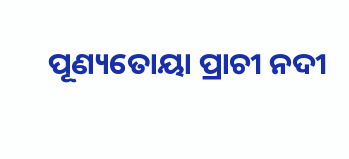ପୂଣ୍ୟତୋୟା ପ୍ରାଚୀ ନଦୀ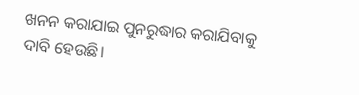ଖନନ କରାଯାଇ ପୁନରୁଦ୍ଧାର କରାଯିବାକୁ ଦାବି ହେଉଛି।